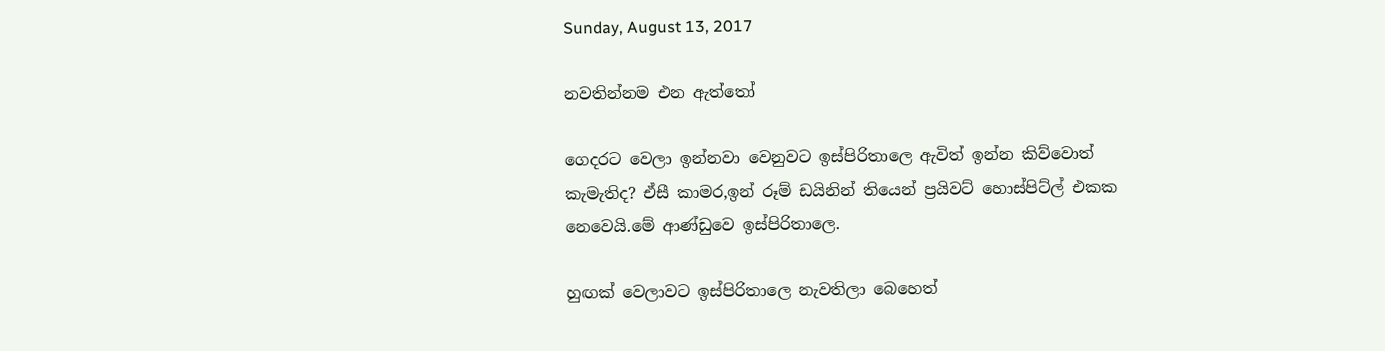Sunday, August 13, 2017

නවතින්නම එන ඇත්තෝ

ගෙදරට වෙලා ඉන්නවා වෙනුවට ඉස්පිරිතාලෙ ඇවිත් ඉන්න කිව්වොත් කැමැතිද? ඒසී කාමර,ඉන් රූම් ඩයිනින් තියෙන් ප්‍රයිවට් හොස්පිට්ල් එකක නෙවෙයි.මේ ආණ්ඩුවෙ ඉස්පිරිතාලෙ.

හුඟක් වෙලාවට ඉස්පිරිතාලෙ නැවතිලා බෙහෙත්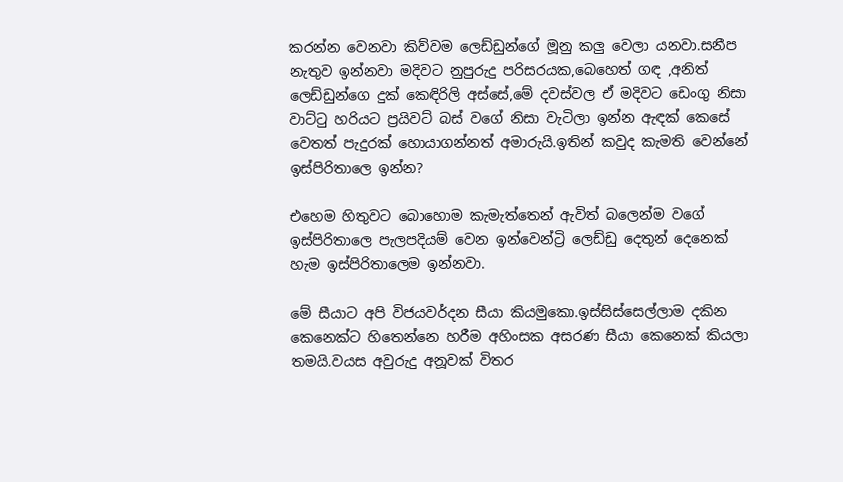කරන්න වෙනවා කිව්වම ලෙඩ්ඩුන්ගේ මූනු කලු වෙලා යනවා.සනීප නැතුව ඉන්නවා මදිවට නුපුරුදු පරිසරයක,බෙහෙත් ගඳ ,අනිත් ලෙඩ්ඩුන්ගෙ දුක් කෙඳිරිලි අස්සේ,මේ දවස්වල ඒ මදිවට ඩෙංගු නිසා වාට්ටු හරියට ප්‍රයිවට් බස් වගේ නිසා වැටිලා ඉන්න ඇඳක් කෙසේ වෙතත් පැදුරක් හොයාගන්නත් අමාරුයි.ඉතින් කවුද කැමති වෙන්නේ ඉස්පිරිතාලෙ ඉන්න?

එහෙම හිතුවට බොහොම කැමැත්තෙන් ඇවිත් බලෙන්ම වගේ ඉස්පිරිතාලෙ පැලපදියම් වෙන ඉන්වෙන්ට්‍රි ලෙඩ්ඩු දෙතුන් දෙනෙක් හැම ඉස්පිරිතාලෙම ඉන්නවා.

මේ සීයාට අපි විජයවර්දන සීයා කියමුකො.ඉස්සිස්සෙල්ලාම දකින කෙනෙක්ට හිතෙන්නෙ හරීම අහිංසක අසරණ සීයා කෙනෙක් කියලා තමයි.වයස අවුරුදු අනූවක් විතර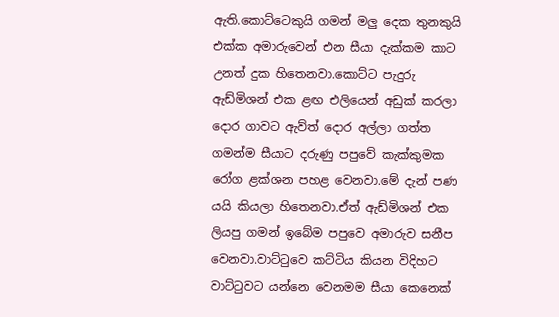ඇති.කොට්ටෙකුයි ගමන් මලු දෙක තුනකුයි එක්ක අමාරුවෙන් එන සීයා දැක්කම කාට උනත් දුක හිතෙනවා.කොට්ට පැදුරු ඇඩ්මිශන් එක ළඟ එලියෙන් අඩුක් කරලා දොර ගාවට ඇව්ත් දොර අල්ලා ගත්ත ගමන්ම සීයාට දරුණු පපුවේ කැක්කුමක රෝග ළක්ශන පහළ වෙනවා.මේ දැන් පණ යයි කියලා හිතෙනවා.ඒත් ඇඩ්මිශන් එක ලියපු ගමන් ඉබේම පපුවෙ අමාරුව සනීප වෙනවා.වාට්ටුවෙ කට්ටිය කියන විදිහට වාට්ටුවට යන්නෙ වෙනමම සීයා කෙනෙක්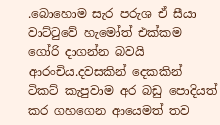.බොහොම සැර පරුශ ඒ සීයා වාට්ටුවේ හැමෝත් එක්කම ගෝරි දාගන්න බවයි ආරංචිය.දවසකින් දෙකකින් ටිකට් කැපුවාම අර බඩු පොදියත් කර ගහගෙන ආයෙමත් තව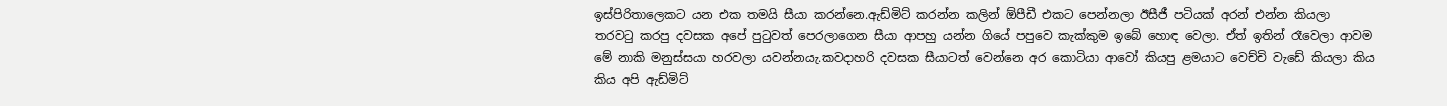ඉස්පිරිතාලෙකට යන එක තමයි සීයා කරන්නෙ.ඇඩ්මිට් කරන්න කලින් ඕපීඩී එකට පෙන්නලා ඊසීජී පටියක් අරන් එන්න කියලා තරවටු කරපු දවසක අපේ පුටුවත් පෙරලාගෙන සීයා ආපහු යන්න ගියේ පපුවෙ කැක්කුම ඉබේ හොඳ වෙලා. ඒත් ඉතින් රෑවෙලා ආවම මේ නාකි මනුස්සයා හරවලා යවන්නයැ.කවදාහරි දවසක සීයාටත් වෙන්නෙ අර කොටියා ආවෝ කියපු ළමයාට වෙච්චි වැඩේ කියලා කිය කිය අපි ඇඩ්මිට්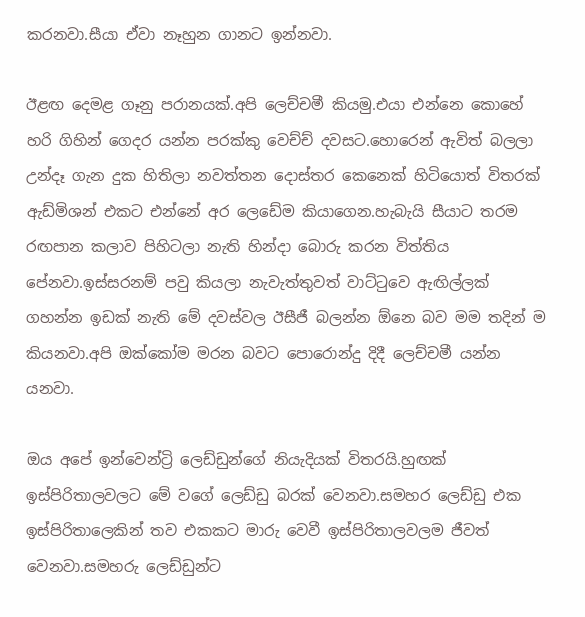කරනවා.සීයා ඒවා නෑහුන ගානට ඉන්නවා.

ඊළඟ දෙමළ ගෑනු පරානයක්.අපි ලෙච්චමී කියමු.එයා එන්නෙ කොහේ හරි ගිහින් ගෙදර යන්න පරක්කු වෙච්ච් දවසට.හොරෙන් ඇවිත් බලලා උන්දෑ ගැන දුක හිතිලා නවත්තන දොස්තර කෙනෙක් හිටියොත් විතරක් ඇඩ්මිශන් එකට එන්නේ අර ලෙඩේම කියාගෙන.හැබැයි සීයාට තරම රඟපාන කලාව පිහිටලා නැති හින්දා බොරු කරන විත්තිය පේනවා.ඉස්සරනම් පවු කියලා නැවැත්තුවත් වාට්ටුවෙ ඇඟිල්ලක් ගහන්න ඉඩක් නැති මේ දවස්වල ඊසීජී බලන්න ඕනෙ බව මම තදින් ම කියනවා.අපි ඔක්කෝම මරන බවට පොරොන්දු දිදී ලෙච්චමී යන්න යනවා.

ඔය අපේ ඉන්වෙන්ට්‍රි ලෙඩ්ඩුන්ගේ නියැදියක් විතරයි.හුඟක් ඉස්පිරිතාලවලට මේ වගේ ලෙඩ්ඩු බරක් වෙනවා.සමහර ලෙඩ්ඩු එක ඉස්පිරිතාලෙකින් තව එකකට මාරු වෙවී ඉස්පිරිතාලවලම ජීවත් වෙනවා.සමහරු ලෙඩ්ඩුන්ට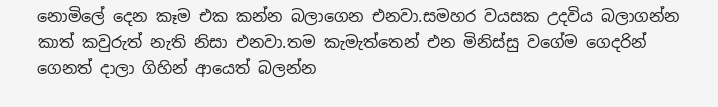නොමිලේ දෙන කෑම එක කන්න බලාගෙන එනවා.සමහර වයසක උදවිය බලාගන්න කාත් කවුරුත් නැති නිසා එනවා.තම කැමැත්තෙන් එන මිනිස්සු වගේම ගෙදරින් ගෙනත් දාලා ගිහින් ආයෙත් බලන්න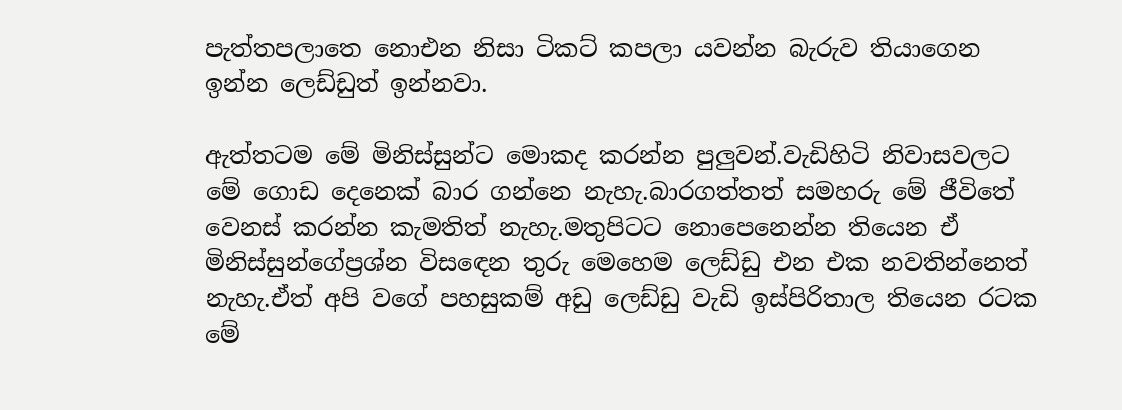පැත්තපලාතෙ නොඑන නිසා ටිකට් කපලා යවන්න බැරුව තියාගෙන ඉන්න ලෙඩ්ඩුත් ඉන්නවා.

ඇත්තටම මේ මිනිස්සුන්ට මොකද කරන්න පුලුවන්.වැඩිහිටි නිවාසවලට මේ ගොඩ දෙනෙක් බාර ගන්නෙ නැහැ.බාරගත්තත් සමහරු මේ ජීවිතේ වෙනස් කරන්න කැමතිත් නැහැ.මතුපිටට නොපෙනෙන්න තියෙන ඒ මිනිස්සුන්ගේප්‍රශ්න විසඳෙන තුරු මෙහෙම ලෙඩ්ඩු එන එක නවතින්නෙත් නැහැ.ඒත් අපි වගේ පහසුකම් අඩු ලෙඩ්ඩු වැඩි ඉස්පිරිතාල තියෙන රටක මේ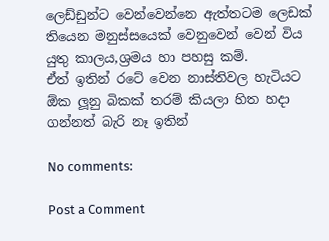ලෙඩ්ඩුන්ට වෙන්වෙන්නෙ ඇත්තටම ලෙඩක් තියෙන මනුස්සයෙක් වෙනුවෙන් වෙන් විය යුතු කාලය,ශ්‍රමය හා පහසු කම්.
ඒත් ඉතින් රටේ වෙන නාස්තිවල හැටියට ඕක ලූනු බිකක් තරම් කියලා හිත හදා ගන්නත් බැරි නෑ ඉතින්

No comments:

Post a Comment